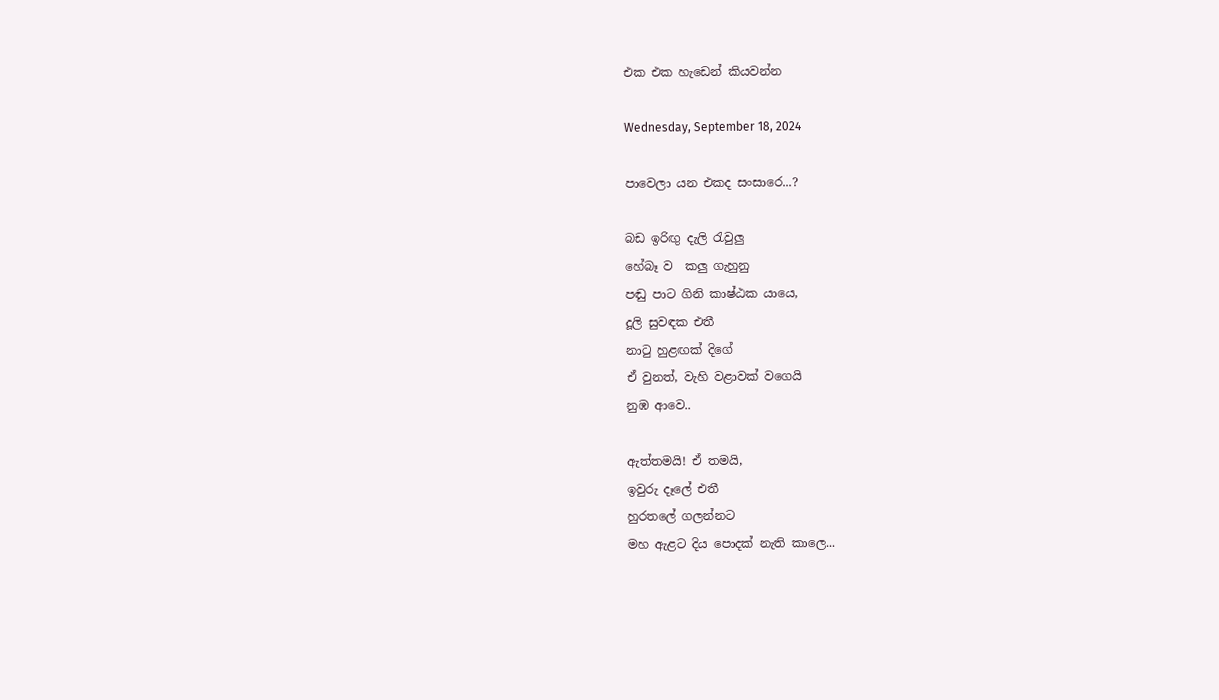එක එක හැඩෙන් කියවන්න

Wednesday, September 18, 2024

පාවෙලා යන එකද සංසාරෙ...?

බඩ ඉරිඟු දැලි රැවුලු
හේබෑ ව  කලු ගැහුනු
පඬු පාට ගිනි කාෂ්ඨක යායෙ,
දූලි සුවඳක එතී
නාටු හුළඟක් දිගේ
ඒ වුනත්, වැහි වළාවක් වගෙයි
නුඹ ආවෙ..

ඇත්තමයි! ඒ තමයි,
ඉවුරු දෑලේ එතී
හුරතලේ ගලන්නට
මහ ඇළට දිය පොදක් නැති කාලෙ...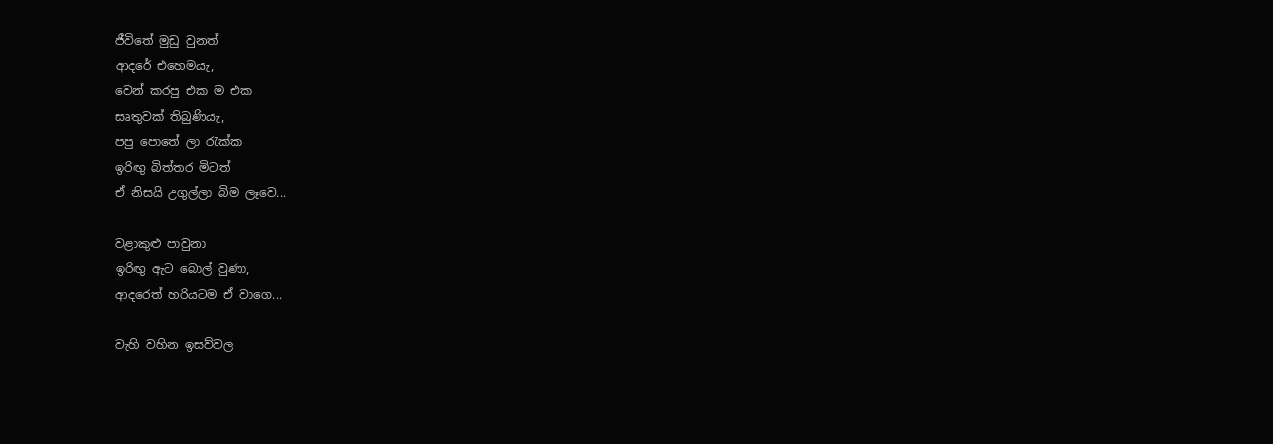ජීවිතේ මුඩු වුනත්
ආදරේ එහෙමයැ,
වෙන් කරපු එක ම එක
සෘතුවක් තිබුණියැ,
පපු පොතේ ලා රැක්ක
ඉරිඟු බිත්තර මිටත්
ඒ නිසයි උගුල්ලා බිම ලෑවෙ...

වළාකුළු පාවුනා
ඉරිඟු ඇට බොල් වුණා,
ආදරෙත් හරියටම ඒ වාගෙ...

වැහි වහින ඉසව්වල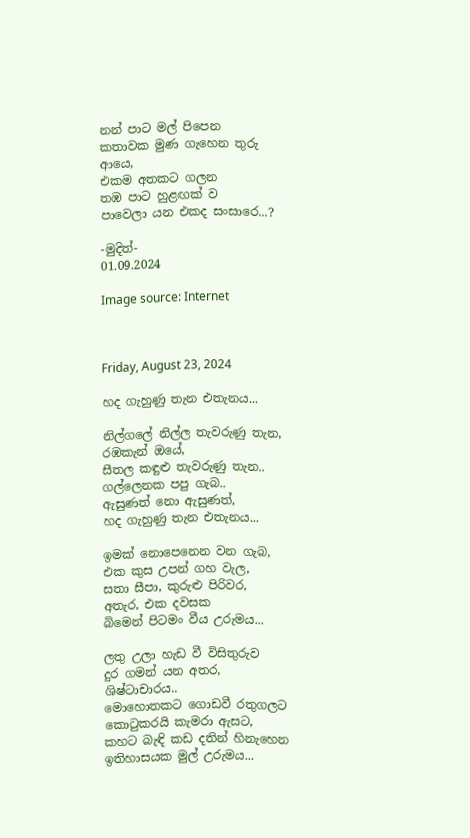නන් පාට මල් පිපෙන
කතාවක මුණ ගැහෙන තුරු ආයෙ,
එකම අතකට ගලන
තඹ පාට හුළඟක් ව
පාවෙලා යන එකද සංසාරෙ...?

-මුදිත්-
01.09.2024

Image source: Internet



Friday, August 23, 2024

හද ගැහුණු තැන එතැනය...

නිල්ගලේ නිල්ල තැවරුණු තැන,
රඹකැන් ඔයේ,
සීතල කඳුළු තැවරුණු තැන..
ගල්ලෙනක පපු ගැබ..
ඇසුණත් නො ඇසුණත්,
හද ගැහුණු තැන එතැනය...

ඉමක් නොපෙනෙන වන ගැබ,
එක කුස උපන් ගහ වැල,
සතා සීපා, කුරුළු පිරිවර,
අතැර, එක දවසක
බිමෙන් පිටමං වීය උරුමය...

ලතු උලා හැඩ වී විසිතුරුව
දුර ගමන් යන අතර,
ශිෂ්ටාචාරය..
මොහොතකට ගොඩවී රතුගලට
කොටුකරයි කැමරා ඇසට,
කහට බැඳි කඩ දතින් හිනැහෙන
ඉතිහාසයක මුල් උරුමය...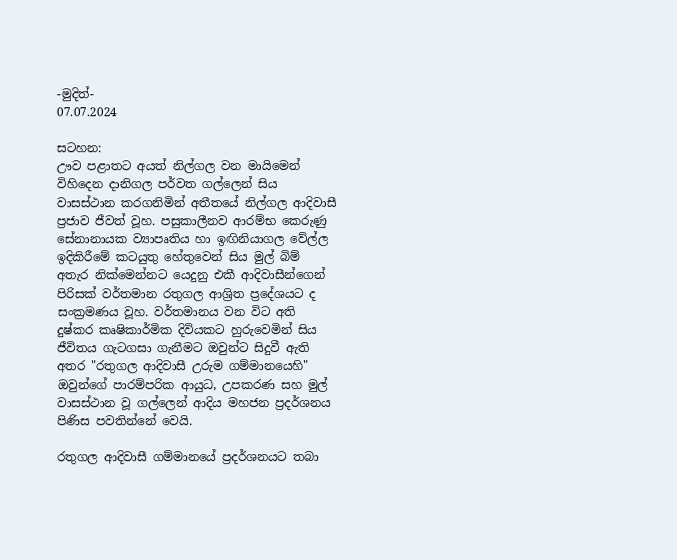-මුදිත්-
07.07.2024

සටහන:
ඌව පළාතට අයත් නිල්ගල වන මායිමෙන් විහිදෙන දානිගල පර්වත ගල්ලෙන් සිය වාසස්ථාන කරගනිමින් අතීතයේ නිල්ගල ආදිවාසී ප්‍රජාව ජීවත් වූහ. පසුකාලීනව ආරම්භ කෙරුණු සේනානායක ව්‍යාපෘතිය හා ඉඟිනියාගල වේල්ල ඉදිකිරීමේ කටයුතු හේතුවෙන් සිය මුල් බිම් අතැර නික්මෙන්නට යෙදුනු එකී ආදිවාසීන්ගෙන් පිරිසක් වර්තමාන රතුගල ආශ්‍රිත ප්‍රදේශයට ද සංක්‍රමණය වූහ. වර්තමානය වන විට අති දුෂ්කර කෘෂිකාර්මික දිවියකට හුරුවෙමින් සිය ජීවිතය ගැටගසා ගැනීමට ඔවුන්ට සිදුවී ඇති අතර "රතුගල ආදිවාසී උරුම ගම්මානයෙහි" ඔවුන්ගේ පාරම්පරික ආයුධ, උපකරණ සහ මුල් වාසස්ථාන වූ ගල්ලෙන් ආදිය මහජන ප්‍රදර්ශනය පිණිස පවතින්නේ වෙයි.

රතුගල ආදිවාසී ගම්මානයේ ප්‍රදර්ශනයට තබා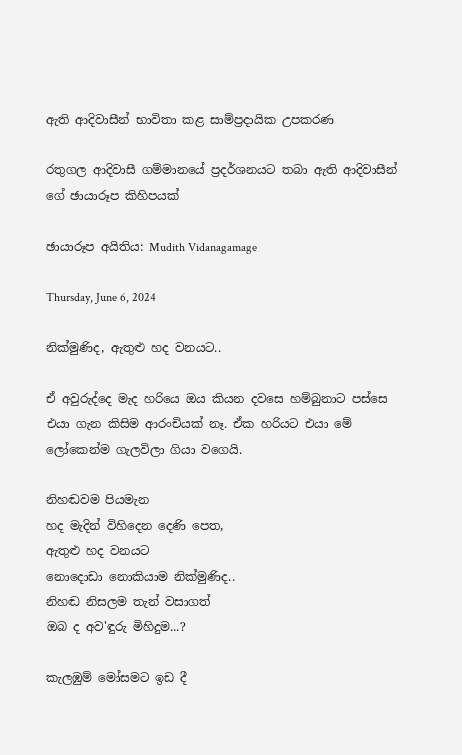ඇති ආදිවාසීන් භාවිතා කළ සාම්ප්‍රදායික උපකරණ

රතුගල ආදිවාසී ගම්මානයේ ප්‍රදර්ශනයට තබා ඇති ආදිවාසීන් ගේ ඡායාරූප කිහිපයක්

ඡායාරූප අයිතිය: Mudith Vidanagamage

Thursday, June 6, 2024

නික්මුණිද, ඇතුළු හද වනයට..

ඒ අවුරුද්දෙ මැද හරියෙ ඔය කියන දවසෙ හම්බුනාට පස්සෙ එයා ගැන කිසිම ආරංචියක් නෑ. ඒක හරියට එයා මේ ලෝකෙන්ම ගැලවිලා ගියා වගෙයි.

නිහඬවම පියමැන
හද මැදින් විහිදෙන දෙණි පෙත,
ඇතුළු හද වනයට
නොදොඩා නොකියාම නික්මුණිද..
නිහඬ නිසලම තැන් වසාගත්
ඔබ ද අව'ඳුරු මිහිදුම...?

කැලඹුම් මෝසමට ඉඩ දී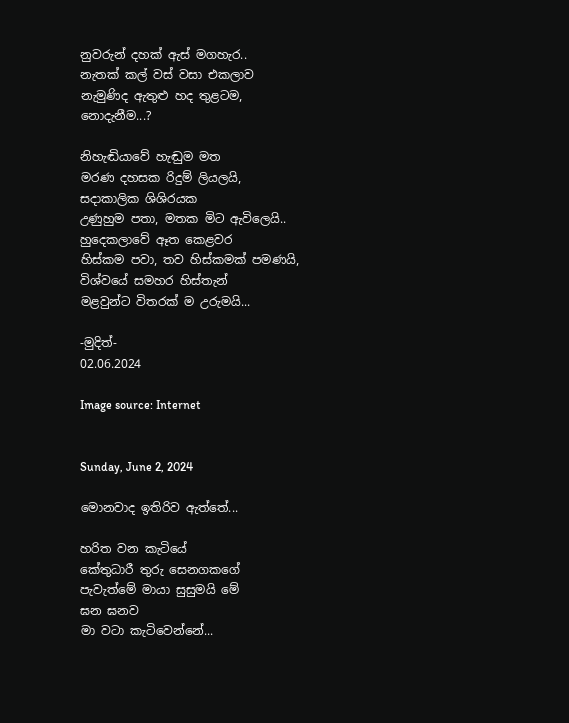නුවරුන් දහක් ඇස් මගහැර..
නැතක් කල් වස් වසා එකලාව
නැමුණිද ඇතුළු හද තුළටම,
නොදැනීම...?

නිහැඬියාවේ හැඬුම මත
මරණ දහසක රිදුම් ලියලයි,
සදාකාලික ශිශිරයක
උණුහුම පතා, මතක මිට ඇවිලෙයි..
හුදෙකලාවේ ඈත කෙළවර
හිස්කම පවා, තව හිස්කමක් පමණයි,
විශ්වයේ සමහර හිස්තැන්
මළවුන්ට විතරක් ම උරුමයි...

-මුදිත්-
02.06.2024

Image source: Internet


Sunday, June 2, 2024

මොනවාද ඉතිරිව ඇත්තේ...

හරිත වන කැටියේ
කේතුධාරී තුරු සෙනගකගේ
පැවැත්මේ මායා සුසුමයි මේ
ඝන ඝනව
මා වටා කැටිවෙන්නේ...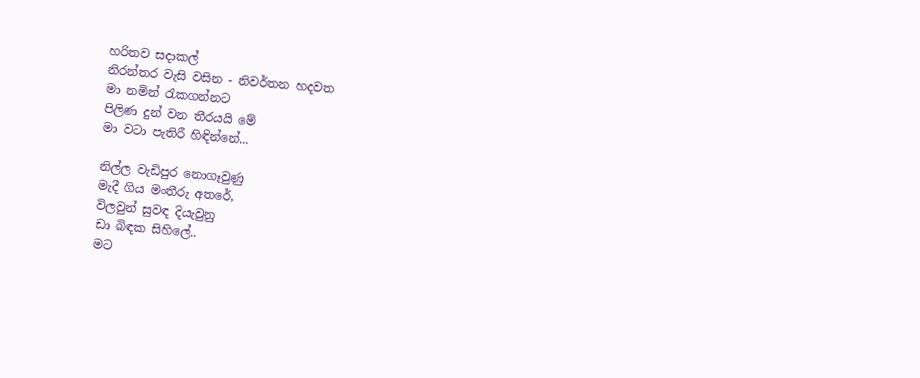හරිතව සදාකල්
නිරන්තර වැසි වසින - නිවර්තන හදවත
මා නමින් රැකගන්නට
පිලිණ දුන් වන තීරයයි මේ
මා වටා පැතිරී හිඳින්නේ...

නිල්ල වැඩිපුර නොගෑවුණු
මැදී ගිය මංතීරු අතරේ,
විලවුන් සුවඳ දියැවුනු
ඩා බිඳක සිහිලේ..
මට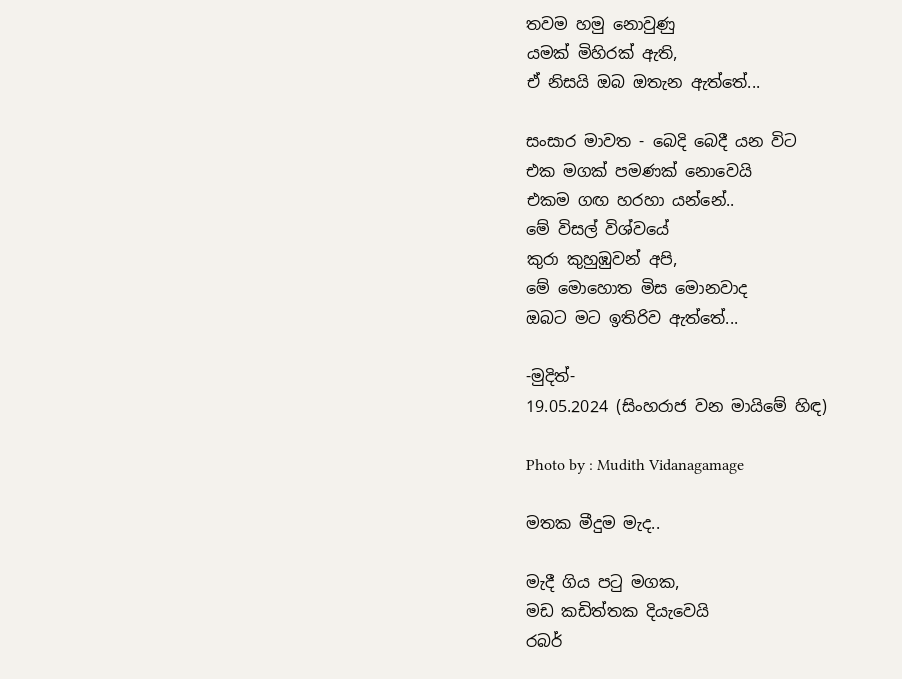තවම හමු නොවුණු
යමක් මිහිරක් ඇති,
ඒ නිසයි ඔබ ඔතැන ඇත්තේ...

සංසාර මාවත - බෙදි බෙදී යන විට
එක මගක් පමණක් නොවෙයි
එකම ගඟ හරහා යන්නේ..
මේ විසල් විශ්වයේ
කුරා කුහුඹුවන් අපි,
මේ මොහොත මිස මොනවාද
ඔබට මට ඉතිරිව ඇත්තේ...

-මුදිත්-
19.05.2024 (සිංහරාජ වන මායිමේ හිඳ)

Photo by : Mudith Vidanagamage

මතක මීදුම මැද..

මැදී ගිය පටු මගක,
මඩ කඩිත්තක දියැවෙයි
රබර්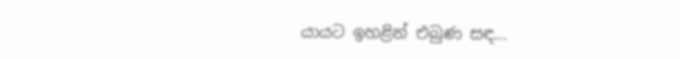යායට ඉහළින් එබුණ සඳ...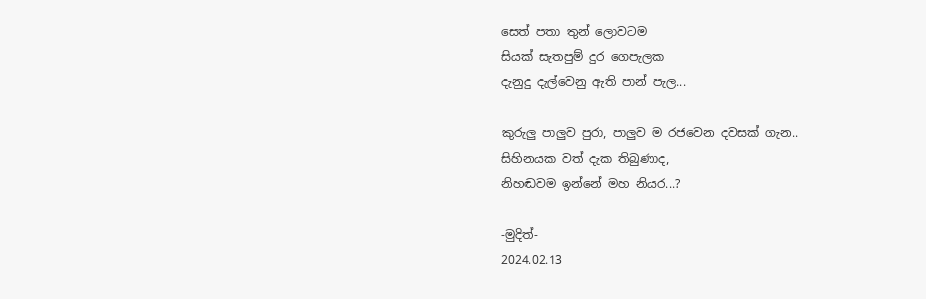සෙත් පතා තුන් ලොවටම
සියක් සැතපුම් දුර ගෙපැලක
දැනුදු දැල්වෙනු ඇති පාන් පැල...

කුරුලු පාලුව පුරා, පාලුව ම රජවෙන දවසක් ගැන..
සිහිනයක වත් දැක තිබුණාද,
නිහඬවම ඉන්නේ මහ නියර...?

-මුදිත්-
2024.02.13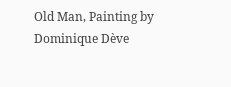Old Man, Painting by Dominique Dève